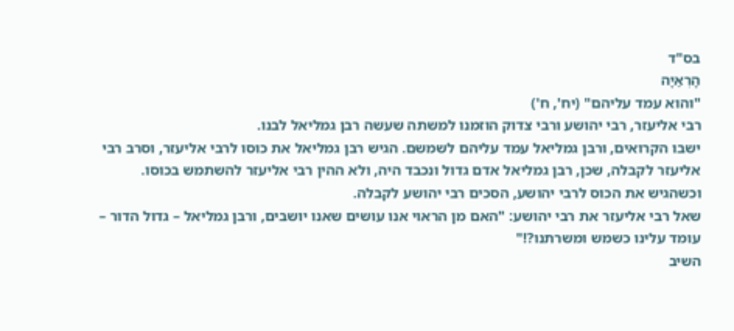בס"ד
הָרְאַיָה
"והוא עמד עליהם" (יח', ח')
רבי אליעזר, רבי יהושע ורבי צדוק הוזמנו למשתה שעשה רבן גמליאל לבנו.
ישבו הקרואים, ורבן גמליאל עמד עליהם לשמשם. הגיש רבן גמליאל את כוסו לרבי אליעזר, וסרב רבי אליעזר לקבלה, שכן, רבן גמליאל אדם גדול ונכבד היה, ולא ההין רבי אליעזר להשתמש בכוסו.
וכשהגיש את הכוס לרבי יהושע, הסכים רבי יהושע לקבלה.
שאל רבי אליעזר את רבי יהושע: "האם מן הראוי אנו עושים שאנו יושבים, ורבן גמליאל – גדול הדור – עומד עלינו כשמש ומשרתנו?!"
השיב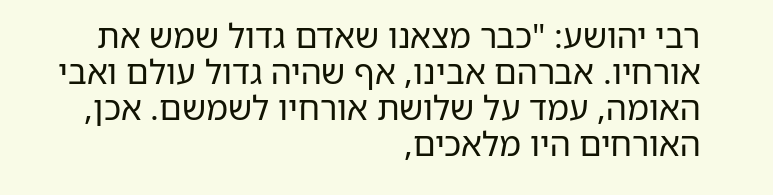רבי יהושע: "כבר מצאנו שאדם גדול שמש את אורחיו. אברהם אבינו, אף שהיה גדול עולם ואבי האומה, עמד על שלושת אורחיו לשמשם. אכן, האורחים היו מלאכים,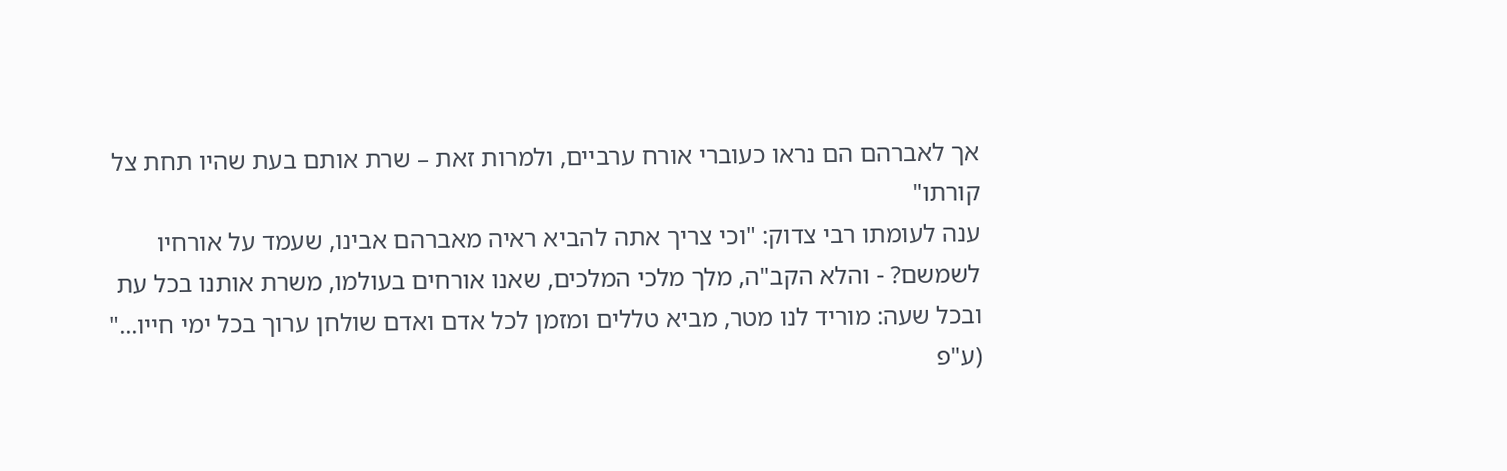אך לאברהם הם נראו כעוברי אורח ערביים, ולמרות זאת – שרת אותם בעת שהיו תחת צל קורתו"
ענה לעומתו רבי צדוק: "וכי צריך אתה להביא ראיה מאברהם אבינו, שעמד על אורחיו לשמשם? - והלא הקב"ה, מלך מלכי המלכים, שאנו אורחים בעולמו, משרת אותנו בכל עת ובכל שעה: מוריד לנו מטר, מביא טללים ומזמן לכל אדם ואדם שולחן ערוך בכל ימי חייו..."
(ע"פ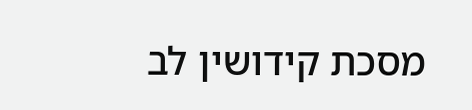מסכת קידושין לב